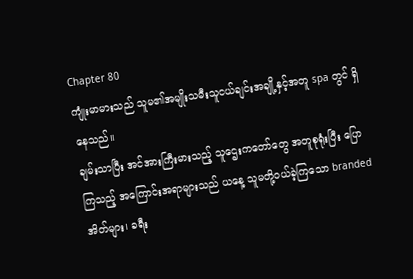Chapter 80
ကျုံးမာမားသည် သူမ၏အမျိုးသမီးသူငယ်ချင်းအချို့နှင့်အတူ spa တွင် ရှိနေသည်။
ချမ်းသာပြီး အင်အားကြီးမားသည့် သူဌေးကတော်တွေ အတူစုရုံးပြီး ပြောကြသည့် အကြောင်းအရာများသည် ယနေ့ သူမတို့ဝယ်ခဲ့ကြသော branded အိတ်များ၊ ခရီး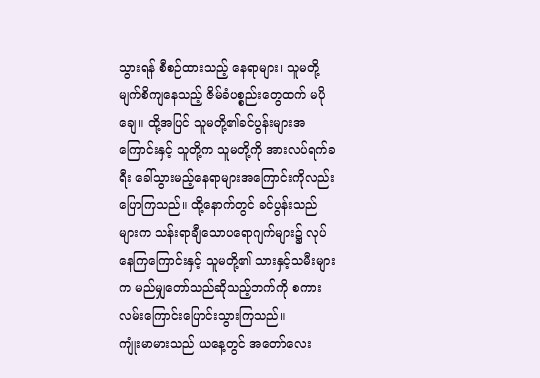သွားရန် စီစဉ်ထားသည့် နေရာများ၊ သူမတို့ မျက်စိကျနေသည့် ဇိမ်ခံပစ္စည်းတွေထက် မပိုချေ။ ထို့အပြင် သူမတို့၏ခင်ပွန်းများအကြောင်းနှင့် သူတို့က သူမတို့ကို အားလပ်ရက်ခရီး ခေါ်သွားမည့်နေရာများအကြောင်းကိုလည်း ပြောကြသည်။ ထို့နောက်တွင် ခင်ပွန်းသည်များက သန်းရာချီသောပရောဂျက်များ၌ လုပ်နေကြကြောင်းနှင့် သူမတို့၏ သားနှင့်သမီးများက မည်မျှတော်သည်ဆိုသည့်ဘက်ကို စကားလမ်းကြောင်းပြောင်းသွားကြသည်။
ကျုံးမာမားသည် ယနေ့တွင် အတော်လေး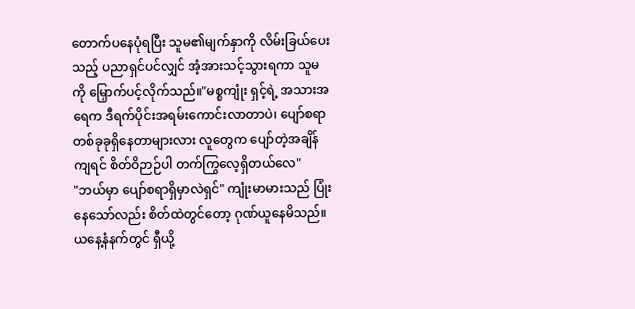တောက်ပနေပုံရပြီး သူမ၏မျက်နှာကို လိမ်းခြယ်ပေးသည့် ပညာရှင်ပင်လျှင် အံ့အားသင့်သွားရကာ သူမကို မြှောက်ပင့်လိုက်သည်။"မစ္စကျုံး ရှင့်ရဲ့ အသားအရေက ဒီရက်ပိုင်းအရမ်းကောင်းလာတာပဲ၊ ပျော်စရာတစ်ခုခုရှိနေတာများလား လူတွေက ပျော်တဲ့အချိန်ကျရင် စိတ်ဝိဉာဉ်ပါ တက်ကြွလေ့ရှိတယ်လေ"
"ဘယ်မှာ ပျော်စရာရှိမှာလဲရှင်" ကျုံးမာမားသည် ပြုံးနေသော်လည်း စိတ်ထဲတွင်တော့ ဂုဏ်ယူနေမိသည်။ယနေ့နံနက်တွင် ရှီယို့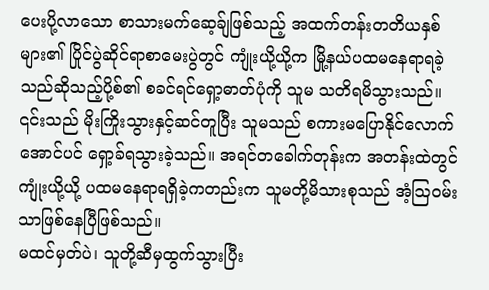ပေးပို့လာသော စာသားမက်ဆေ့ခ်ျဖြစ်သည့် အထက်တန်းတတိယနှစ်များ၏ ပြိုင်ပွဲဆိုင်ရာစာမေးပွဲတွင် ကျုံးယို့ယို့က မြို့နယ်ပထမနေရာရခဲ့သည်ဆိုသည့်ပို့စ်၏ စခင်ရင်ရှော့ဓာတ်ပုံကို သူမ သတိရမိသွားသည်။
၎င်းသည် မိုးကြိုးသွားနှင့်ဆင်တူပြီး သူမသည် စကားမပြောနိုင်လောက်အောင်ပင် ရှော့ခ်ရသွားခဲ့သည်။ အရင်တခေါက်တုန်းက အတန်းထဲတွင် ကျုံးယို့ယို့ ပထမနေရာရရှိခဲ့ကတည်းက သူမတို့မိသားစုသည် အံ့သြဝမ်းသာဖြစ်နေပြီဖြစ်သည်။
မထင်မှတ်ပဲ၊ သူတို့ဆီမှထွက်သွားပြီး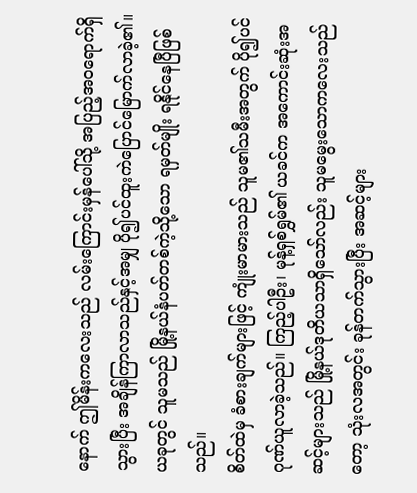နောက် ဤမိန်းကလေးသည် လမ်းကြောင်းမှန်ပေါ်သို့ အပြည့်အ၀ရောက်ရှိသွားပြီး အချိန်ကြာလာသည်နှင့်အမျှ ပို၍ပင်ထူးကဲပြောင်မြောက်လာခဲ့၏။
ယခုတွင် သူမသည် မြို့နယ်နံပတ်တစ်ကဲ့သို့သော ရမှတ်မျိုး ရနိုင်နေပြီဖြစ်သည်။
စိတ်ထဲမှ ခံစားချက်များဖြင့် ကျုံးမာမားသည် သူမ၏သမီးအတွက် ပို၍ပင် ဂုဏ်ယူလာခဲ့သည်။ ကြည့်ပါဦး၊ မုန့်ရှစ်ရွှမ်၏ ယခင်က အကောင်းဆုံးအဆင့်များသည် မြို့နယ်ဒုတိယသာရှိသော်လည်း သူမမွေးသောကလေးသည်တော့ သုံးလအတွင်း ခုန်တက်သွားပြီး အဆင့်များ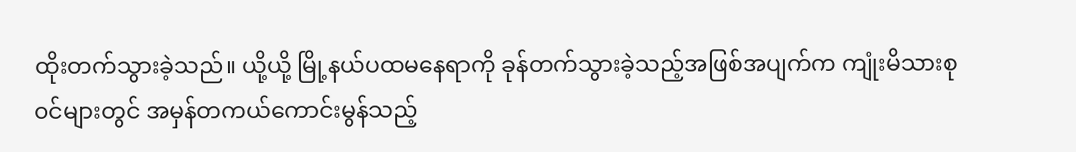ထိုးတက်သွားခဲ့သည်။ ယို့ယို့ မြို့နယ်ပထမနေရာကို ခုန်တက်သွားခဲ့သည့်အဖြစ်အပျက်က ကျုံးမိသားစု၀င်များတွင် အမှန်တကယ်ကောင်းမွန်သည့်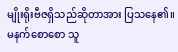မျိုးရိုးဗီဇရှိသည်ဆိုတာအား ပြသနေ၏။
မနက်စောစော သူ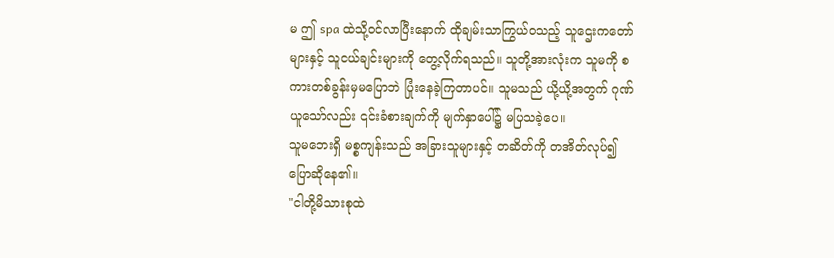မ ဤ spa ထဲသို့၀င်လာပြီးနောက် ထိုချမ်းသာကြွယ်၀သည့် သူဌေးကတော်များနှင့် သူငယ်ချင်းများကို တွေ့လိုက်ရသည်။ သူတို့အားလုံးက သူမကို စကားတစ်ခွန်းမှမပြောဘဲ ပြုံးနေခဲ့ကြတာပင်။ သူမသည် ယို့ယို့အတွက် ဂုဏ်ယူသော်လည်း ၎င်းခံစားချက်ကို မျက်နှာပေါ်၌ မပြသခဲ့ပေ။
သူမဘေးရှိ မစ္စကျန်းသည် အခြားသူများနှင့် တဆိတ်ကို တအိတ်လုပ်၍ ပြောဆိုနေ၏။
"ငါတို့မိသားစုထဲ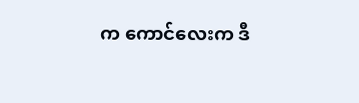က ကောင်လေးက ဒီ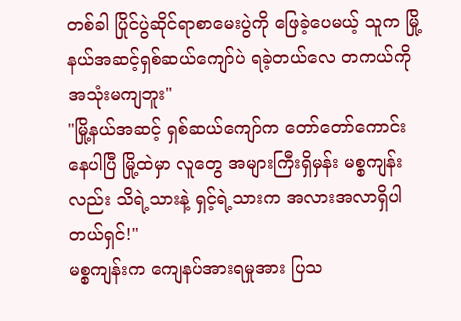တစ်ခါ ပြိုင်ပွဲဆိုင်ရာစာမေးပွဲကို ဖြေခဲ့ပေမယ့် သူက မြို့နယ်အဆင့်ရှစ်ဆယ်ကျော်ပဲ ရခဲ့တယ်လေ တကယ်ကို အသုံးမကျဘူး"
"မြို့နယ်အဆင့် ရှစ်ဆယ်ကျော်က တော်တော်ကောင်းနေပါပြီ မြို့ထဲမှာ လူတွေ အများကြီးရှိမှန်း မစ္စကျန်းလည်း သိရဲ့သားနဲ့ ရှင့်ရဲ့သားက အလားအလာရှိပါတယ်ရှင်!"
မစ္စကျန်းက ကျေနပ်အားရမှုအား ပြသ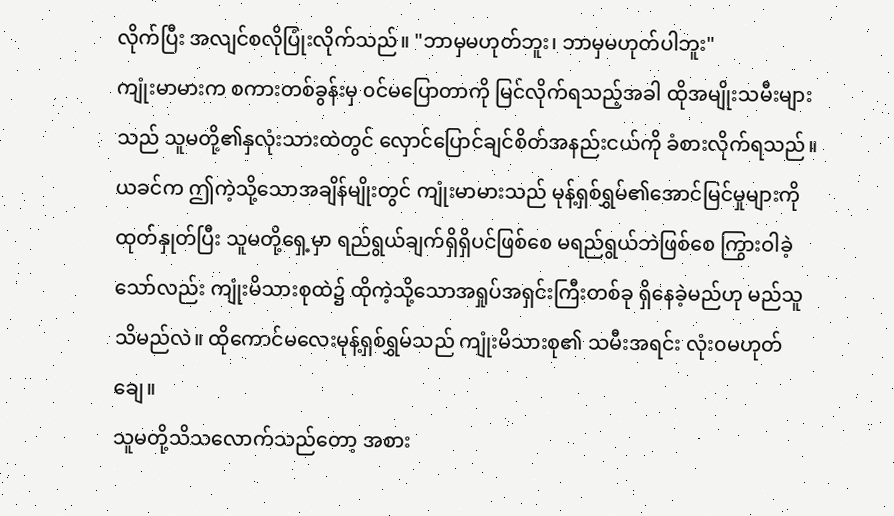လိုက်ပြီး အလျင်စလိုပြုံးလိုက်သည်။ "ဘာမှမဟုတ်ဘူး၊ ဘာမှမဟုတ်ပါဘူး"
ကျုံးမာမားက စကားတစ်ခွန်းမှ ၀င်မပြောတာကို မြင်လိုက်ရသည့်အခါ ထိုအမျိုးသမီးများသည် သူမတို့၏နှလုံးသားထဲတွင် လှောင်ပြောင်ချင်စိတ်အနည်းငယ်ကို ခံစားလိုက်ရသည်။ ယခင်က ဤကဲ့သို့သောအချိန်မျိုးတွင် ကျုံးမာမားသည် မုန့်ရှစ်ရွှမ်၏အောင်မြင်မှုများကို ထုတ်နှုတ်ပြီး သူမတို့ရှေ့မှာ ရည်ရွယ်ချက်ရှိရှိပင်ဖြစ်စေ မရည်ရွယ်ဘဲဖြစ်စေ ကြွားဝါခဲ့သော်လည်း ကျုံးမိသားစုထဲ၌ ထိုကဲ့သို့သောအရှုပ်အရှင်းကြီးတစ်ခု ရှိနေခဲ့မည်ဟု မည်သူသိမည်လဲ။ ထိုကောင်မလေးမုန့်ရှစ်ရွှမ်သည် ကျုံးမိသားစု၏ သမီးအရင်း လုံး၀မဟုတ်ချေ။
သူမတို့သိသလောက်သည်တော့ အစား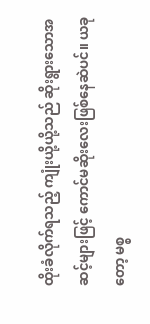ထိုးခံလိုက်ရသည့် ကျုံးယို့ယို့သည် ဆိုးရွားသောအဆင့်များဖြင့် ကောင်မဆိုးလေးဖြစ်နေဆဲပင်။ ယခုတော့ မစ္စ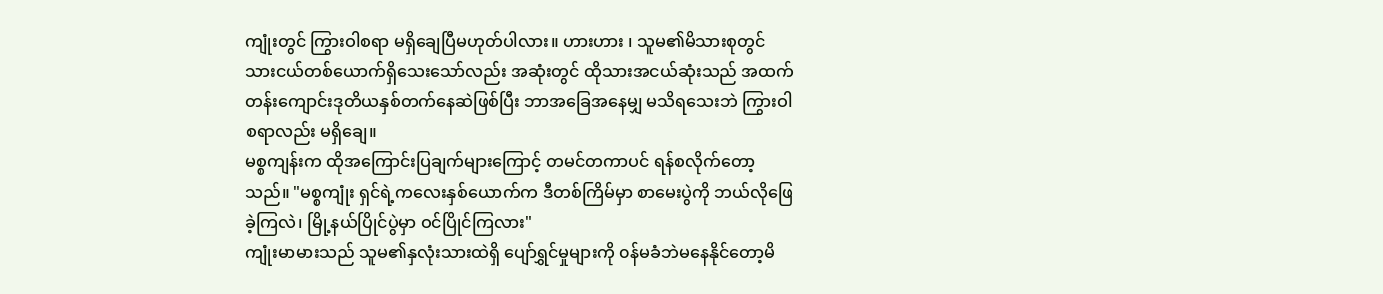ကျုံးတွင် ကြွားဝါစရာ မရှိချေပြီမဟုတ်ပါလား။ ဟားဟား ၊ သူမ၏မိသားစုတွင် သားငယ်တစ်ယောက်ရှိသေးသော်လည်း အဆုံးတွင် ထိုသားအငယ်ဆုံးသည် အထက်တန်းကျောင်းဒုတိယနှစ်တက်နေဆဲဖြစ်ပြီး ဘာအခြေအနေမျှ မသိရသေးဘဲ ကြွားဝါစရာလည်း မရှိချေ။
မစ္စကျန်းက ထိုအကြောင်းပြချက်များကြောင့် တမင်တကာပင် ရန်စလိုက်တော့သည်။ "မစ္စကျုံး ရှင်ရဲ့ကလေးနှစ်ယောက်က ဒီတစ်ကြိမ်မှာ စာမေးပွဲကို ဘယ်လိုဖြေခဲ့ကြလဲ၊ မြို့နယ်ပြိုင်ပွဲမှာ ဝင်ပြိုင်ကြလား"
ကျုံးမာမားသည် သူမ၏နှလုံးသားထဲရှိ ပျော်ရွှင်မှုများကို ၀န်မခံဘဲမနေနိုင်တော့မိ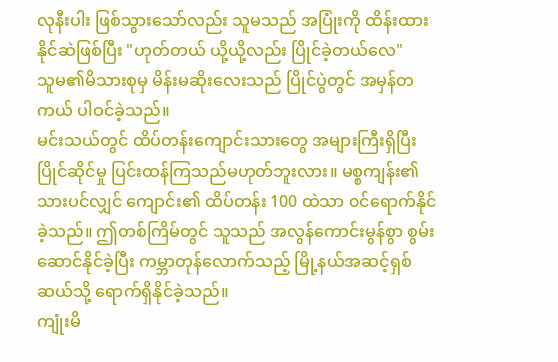လုနီးပါး ဖြစ်သွားသော်လည်း သူမသည် အပြုံးကို ထိန်းထားနိုင်ဆဲဖြစ်ပြီး "ဟုတ်တယ် ယို့ယို့လည်း ပြိုင်ခဲ့တယ်လေ"
သူမ၏မိသားစုမှ မိန်းမဆိုးလေးသည် ပြိုင်ပွဲတွင် အမှန်တကယ် ပါဝင်ခဲ့သည်။
မင်းသယ်တွင် ထိပ်တန်းကျောင်းသားတွေ အများကြီးရှိပြီး ပြိုင်ဆိုင်မှု ပြင်းထန်ကြသည်မဟုတ်ဘူးလား။ မစ္စကျန်း၏သားပင်လျှင် ကျောင်း၏ ထိပ်တန်း 100 ထဲသာ ၀င်ရောက်နိုင်ခဲ့သည်။ ဤတစ်ကြိမ်တွင် သူသည် အလွန်ကောင်းမွန်စွာ စွမ်းဆောင်နိုင်ခဲ့ပြီး ကမ္ဘာတုန်လောက်သည့် မြို့နယ်အဆင့်ရှစ်ဆယ်သို့ ရောက်ရှိနိုင်ခဲ့သည်။
ကျုံးမိ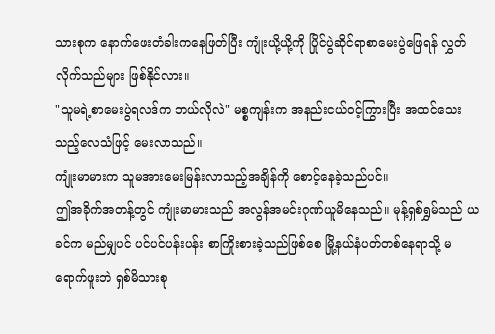သားစုက နောက်ဖေးတံခါးကနေဖြတ်ပြီး ကျုံးယို့ယို့ကို ပြိုင်ပွဲဆိုင်ရာစာမေးပွဲဖြေရန် လွှတ်လိုက်သည်များ ဖြစ်နိုင်လား။
"သူမရဲ့စာမေးပွဲရလဒ်က ဘယ်လိုလဲ" မစ္စကျန်းက အနည်းငယ်၀င့်ကြွားပြီး အထင်သေးသည့်လေသံဖြင့် မေးလာသည်။
ကျုံးမာမားက သူမအားမေးမြန်းလာသည့်အချိန်ကို စောင့်နေခဲ့သည်ပင်။
ဤအခိုက်အတန့်တွင် ကျုံးမာမားသည် အလွန်အမင်းဂုဏ်ယူမိနေသည်။ မုန့်ရှစ်ရွှမ်သည် ယခင်က မည်မျှပင် ပင်ပင်ပန်းပန်း စာကြိုးစားခဲ့သည်ဖြစ်စေ မြို့နယ်နံပတ်တစ်နေရာသို့ မရောက်ဖူးဘဲ ရှစ်မိသားစု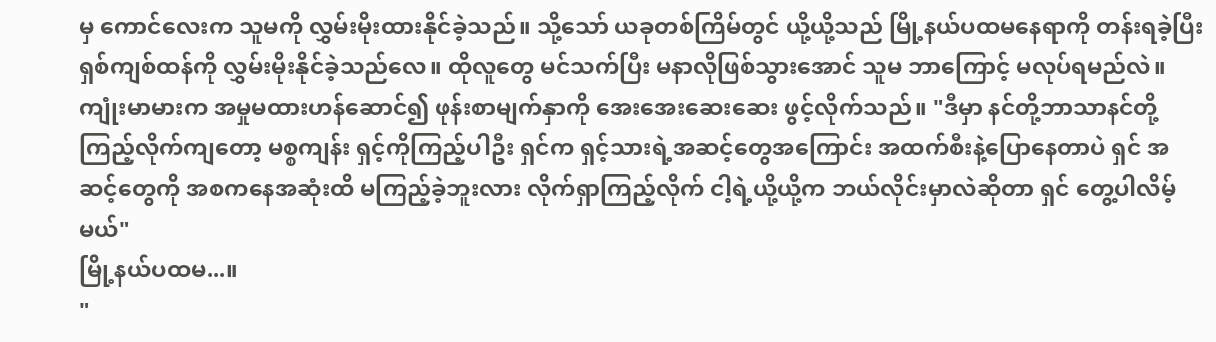မှ ကောင်လေးက သူမကို လွှမ်းမိုးထားနိုင်ခဲ့သည်။ သို့သော် ယခုတစ်ကြိမ်တွင် ယို့ယို့သည် မြို့နယ်ပထမနေရာကို တန်းရခဲ့ပြီး ရှစ်ကျစ်ထန်ကို လွှမ်းမိုးနိုင်ခဲ့သည်လေ။ ထိုလူတွေ မင်သက်ပြီး မနာလိုဖြစ်သွားအောင် သူမ ဘာကြောင့် မလုပ်ရမည်လဲ။
ကျုံးမာမားက အမှုမထားဟန်ဆောင်၍ ဖုန်းစာမျက်နှာကို အေးအေးဆေးဆေး ဖွင့်လိုက်သည်။ "ဒီမှာ နင်တို့ဘာသာနင်တို့ ကြည့်လိုက်ကျတော့ မစ္စကျန်း ရှင့်ကိုကြည့်ပါဦး ရှင်က ရှင့်သားရဲ့အဆင့်တွေအကြောင်း အထက်စီးနဲ့ပြောနေတာပဲ ရှင် အဆင့်တွေကို အစကနေအဆုံးထိ မကြည့်ခဲ့ဘူးလား လိုက်ရှာကြည့်လိုက် ငါ့ရဲ့ယို့ယို့က ဘယ်လိုင်းမှာလဲဆိုတာ ရှင် တွေ့ပါလိမ့်မယ်"
မြို့နယ်ပထမ...။
"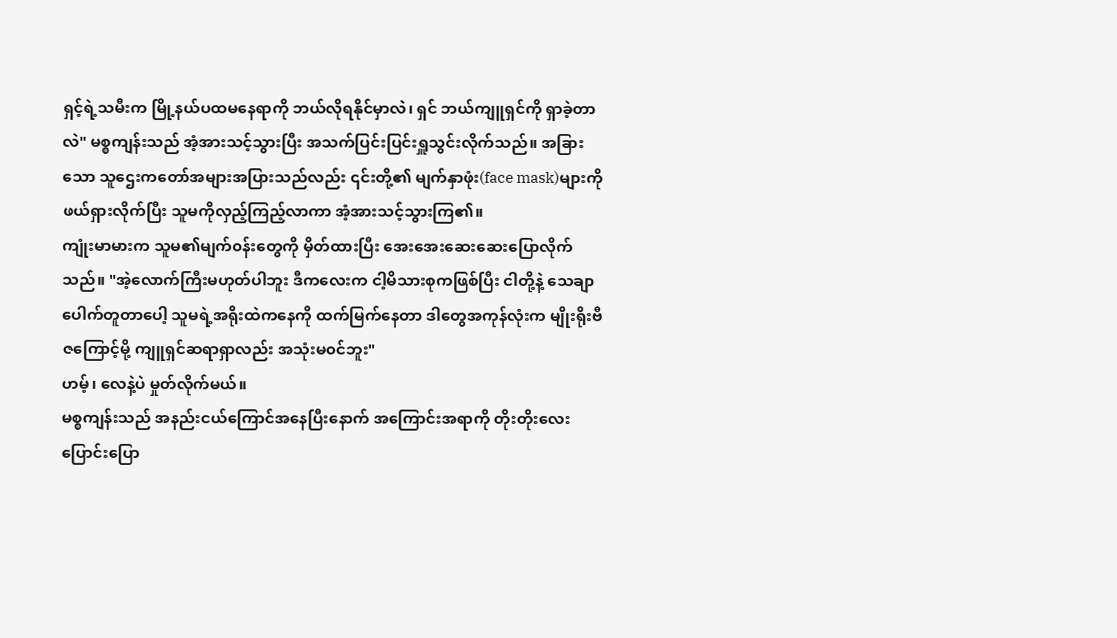ရှင့်ရဲ့သမီးက မြို့နယ်ပထမနေရာကို ဘယ်လိုရနိုင်မှာလဲ၊ ရှင် ဘယ်ကျူရှင်ကို ရှာခဲ့တာလဲ" မစ္စကျန်းသည် အံ့အားသင့်သွားပြီး အသက်ပြင်းပြင်းရှူသွင်းလိုက်သည်။ အခြားသော သူဌေးကတော်အများအပြားသည်လည်း ၎င်းတို့၏ မျက်နှာဖုံး(face mask)များကို ဖယ်ရှားလိုက်ပြီး သူမကိုလှည့်ကြည့်လာကာ အံ့အားသင့်သွားကြ၏။
ကျုံးမာမားက သူမ၏မျက်၀န်းတွေကို မှိတ်ထားပြီး အေးအေးဆေးဆေးပြောလိုက်သည်။ "အဲ့လောက်ကြီးမဟုတ်ပါဘူး ဒီကလေးက ငါ့မိသားစုကဖြစ်ပြီး ငါတို့နဲ့ သေချာပေါက်တူတာပေါ့ သူမရဲ့အရိုးထဲကနေကို ထက်မြက်နေတာ ဒါတွေအကုန်လုံးက မျိုးရိုးဗီဇကြောင့်မို့ ကျူရှင်ဆရာရှာလည်း အသုံးမ၀င်ဘူး"
ဟမ့်၊ လေနဲ့ပဲ မှုတ်လိုက်မယ်။
မစ္စကျန်းသည် အနည်းငယ်ကြောင်အနေပြီးနောက် အကြောင်းအရာကို တိုးတိုးလေး ပြောင်းပြော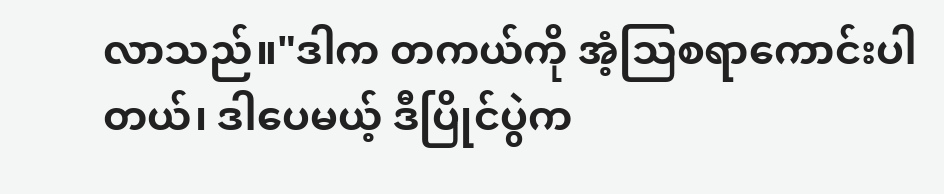လာသည်။"ဒါက တကယ်ကို အံ့သြစရာကောင်းပါတယ်၊ ဒါပေမယ့် ဒီပြိုင်ပွဲက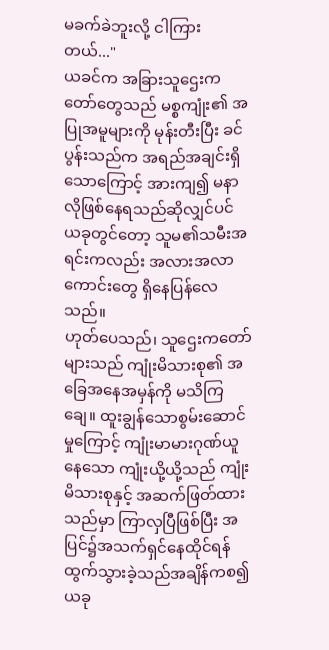မခက်ခဲဘူးလို့ ငါကြားတယ်..."
ယခင်က အခြားသူဌေးကတော်တွေသည် မစ္စကျုံး၏ အပြုအမူများကို မုန်းတီးပြီး ခင်ပွန်းသည်က အရည်အချင်းရှိသောကြောင့် အားကျ၍ မနာလိုဖြစ်နေရသည်ဆိုလျှင်ပင် ယခုတွင်တော့ သူမ၏သမီးအရင်းကလည်း အလားအလာကောင်းတွေ ရှိနေပြန်လေသည်။
ဟုတ်ပေသည်၊ သူဌေးကတော်များသည် ကျုံးမိသားစု၏ အခြေအနေအမှန်ကို မသိကြချေ။ ထူးချွန်သောစွမ်းဆောင်မှုကြောင့် ကျုံးမာမားဂုဏ်ယူနေသော ကျုံးယို့ယို့သည် ကျုံးမိသားစုနှင့် အဆက်ဖြတ်ထားသည်မှာ ကြာလှပြီဖြစ်ပြီး အပြင်၌အသက်ရှင်နေထိုင်ရန် ထွက်သွားခဲ့သည်အချိန်ကစ၍ ယခု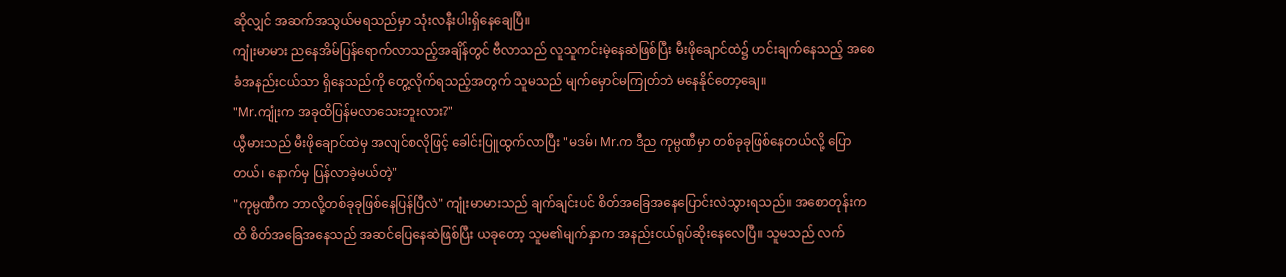ဆိုလျှင် အဆက်အသွယ်မရသည်မှာ သုံးလနီးပါးရှိနေချေပြီ။
ကျုံးမာမား ညနေအိမ်ပြန်ရောက်လာသည့်အချိန်တွင် ဗီလာသည် လူသူကင်းမဲ့နေဆဲဖြစ်ပြီး မီးဖိုချောင်ထဲ၌ ဟင်းချက်နေသည့် အစေခံအနည်းငယ်သာ ရှိနေသည်ကို တွေ့လိုက်ရသည့်အတွက် သူမသည် မျက်မှောင်မကြုတ်ဘဲ မနေနိုင်တော့ချေ။
"Mr.ကျုံးက အခုထိပြန်မလာသေးဘူးလား?"
ယွီမားသည် မီးဖိုချောင်ထဲမှ အလျင်စလိုဖြင့် ခေါင်းပြူထွက်လာပြီး "မဒမ်၊ Mr.က ဒီည ကုမ္ပဏီမှာ တစ်ခုခုဖြစ်နေတယ်လို့ ပြောတယ်၊ နောက်မှ ပြန်လာခဲ့မယ်တဲ့"
"ကုမ္ပဏီက ဘာလို့တစ်ခုခုဖြစ်နေပြန်ပြီလဲ" ကျုံးမာမားသည် ချက်ချင်းပင် စိတ်အခြေအနေပြောင်းလဲသွားရသည်။ အစောတုန်းကထိ စိတ်အခြေအနေသည် အဆင်ပြေနေဆဲဖြစ်ပြီး ယခုတော့ သူမ၏မျက်နှာက အနည်းငယ်ရုပ်ဆိုးနေလေပြီ။ သူမသည် လက်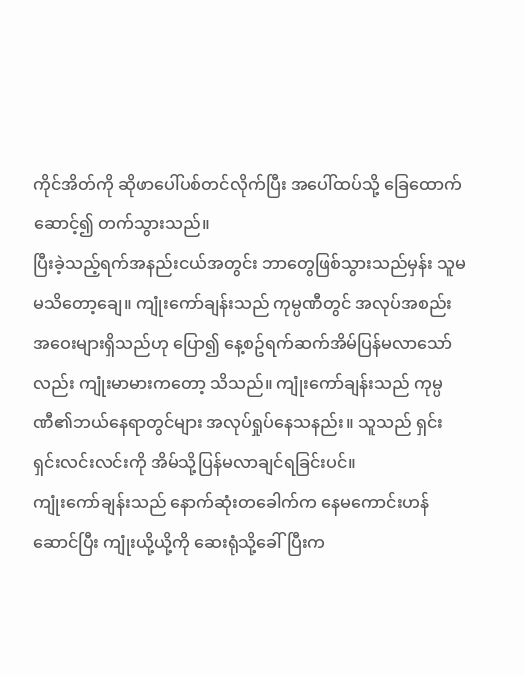ကိုင်အိတ်ကို ဆိုဖာပေါ်ပစ်တင်လိုက်ပြီး အပေါ်ထပ်သို့ ခြေထောက်ဆောင့်၍ တက်သွားသည်။
ပြီးခဲ့သည့်ရက်အနည်းငယ်အတွင်း ဘာတွေဖြစ်သွားသည်မှန်း သူမ မသိတော့ချေ။ ကျုံးကော်ချန်းသည် ကုမ္ပဏီတွင် အလုပ်အစည်းအဝေးများရှိသည်ဟု ပြော၍ နေ့စဥ်ရက်ဆက်အိမ်ပြန်မလာသော်လည်း ကျုံးမာမားကတော့ သိသည်။ ကျုံးကော်ချန်းသည် ကုမ္ပဏီ၏ဘယ်နေရာတွင်များ အလုပ်ရှုပ်နေသနည်း။ သူသည် ရှင်းရှင်းလင်းလင်းကို အိမ်သို့ပြန်မလာချင်ရခြင်းပင်။
ကျုံးကော်ချန်းသည် နောက်ဆုံးတခေါက်က နေမကောင်းဟန်ဆောင်ပြီး ကျုံးယို့ယို့ကို ဆေးရုံသို့ခေါ်ပြီးက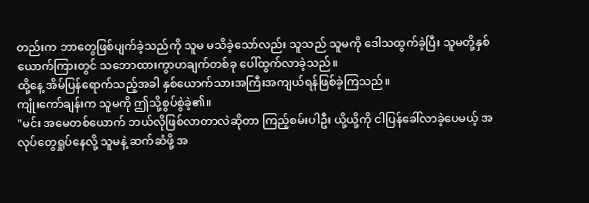တည်းက ဘာတွေဖြစ်ပျက်ခဲ့သည်ကို သူမ မသိခဲ့သော်လည်း သူသည် သူမကို ဒေါသထွက်ခဲ့ပြီး သူမတို့နှစ်ယောက်ကြားတွင် သဘောထားကွာဟချက်တစ်ခု ပေါ်ထွက်လာခဲ့သည်။
ထို့နေ့ အိမ်ပြန်ရောက်သည့်အခါ နှစ်ယောက်သားအကြီးအကျယ်ရန်ဖြစ်ခဲ့ကြသည်။
ကျုံးကော်ချန်းက သူမကို ဤသို့စွပ်စွဲခဲ့၏။
"မင်း အမေတစ်ယောက် ဘယ်လိုဖြစ်လာတာလဲဆိုတာ ကြည့်စမ်းပါဦး ယို့ယို့ကို ငါပြန်ခေါ်လာခဲ့ပေမယ့် အလုပ်တွေရှုပ်နေလို့ သူမနဲ့ ဆက်ဆံဖို့ အ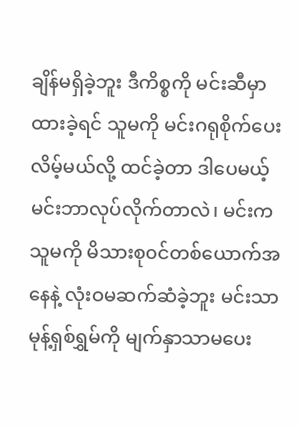ချိန်မရှိခဲ့ဘူး ဒီကိစ္စကို မင်းဆီမှာထားခဲ့ရင် သူမကို မင်းဂရုစိုက်ပေးလိမ့်မယ်လို့ ထင်ခဲ့တာ ဒါပေမယ့် မင်းဘာလုပ်လိုက်တာလဲ၊ မင်းက သူမကို မိသားစု၀င်တစ်ယောက်အနေနဲ့ လုံးဝမဆက်ဆံခဲ့ဘူး မင်းသာ မုန့်ရှစ်ရွှမ်ကို မျက်နှာသာမပေး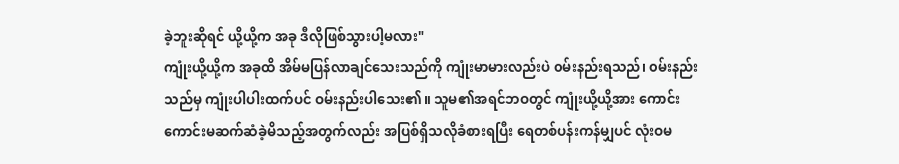ခဲ့ဘူးဆိုရင် ယို့ယို့က အခု ဒီလိုဖြစ်သွားပါ့မလား"
ကျုံးယို့ယို့က အခုထိ အိမ်မပြန်လာချင်သေးသည်ကို ကျုံးမာမားလည်းပဲ ၀မ်းနည်းရသည်၊ ၀မ်းနည်းသည်မှ ကျုံးပါပါးထက်ပင် ဝမ်းနည်းပါသေး၏။ သူမ၏အရင်ဘဝတွင် ကျုံးယို့ယို့အား ကောင်းကောင်းမဆက်ဆံခဲ့မိသည့်အတွက်လည်း အပြစ်ရှိသလိုခံစားရပြီး ရေတစ်ပန်းကန်မျှပင် လုံးဝမ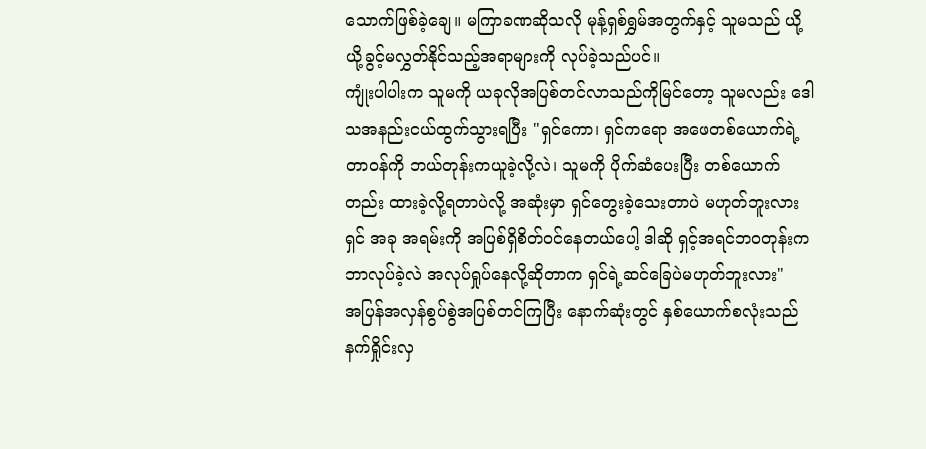သောက်ဖြစ်ခဲ့ချေ။ မကြာခဏဆိုသလို မုန့်ရှစ်ရွှမ်အတွက်နှင့် သူမသည် ယို့ယို့ခွင့်မလွှတ်နိုင်သည့်အရာများကို လုပ်ခဲ့သည်ပင်။
ကျုံးပါပါးက သူမကို ယခုလိုအပြစ်တင်လာသည်ကိုမြင်တော့ သူမလည်း ဒေါသအနည်းငယ်ထွက်သွားရပြီး "ရှင်ကော၊ ရှင်ကရော အဖေတစ်ယောက်ရဲ့တာ၀န်ကို ဘယ်တုန်းကယူခဲ့လို့လဲ၊ သူမကို ပိုက်ဆံပေးပြီး တစ်ယောက်တည်း ထားခဲ့လို့ရတာပဲလို့ အဆုံးမှာ ရှင်တွေးခဲ့သေးတာပဲ မဟုတ်ဘူးလား ရှင် အခု အရမ်းကို အပြစ်ရှိစိတ်၀င်နေတယ်ပေါ့ ဒါဆို ရှင့်အရင်ဘ၀တုန်းက ဘာလုပ်ခဲ့လဲ အလုပ်ရှုပ်နေလို့ဆိုတာက ရှင်ရဲ့ဆင်ခြေပဲမဟုတ်ဘူးလား"
အပြန်အလှန်စွပ်စွဲအပြစ်တင်ကြပြီး နောက်ဆုံးတွင် နှစ်ယောက်စလုံးသည် နက်ရှိုင်းလှ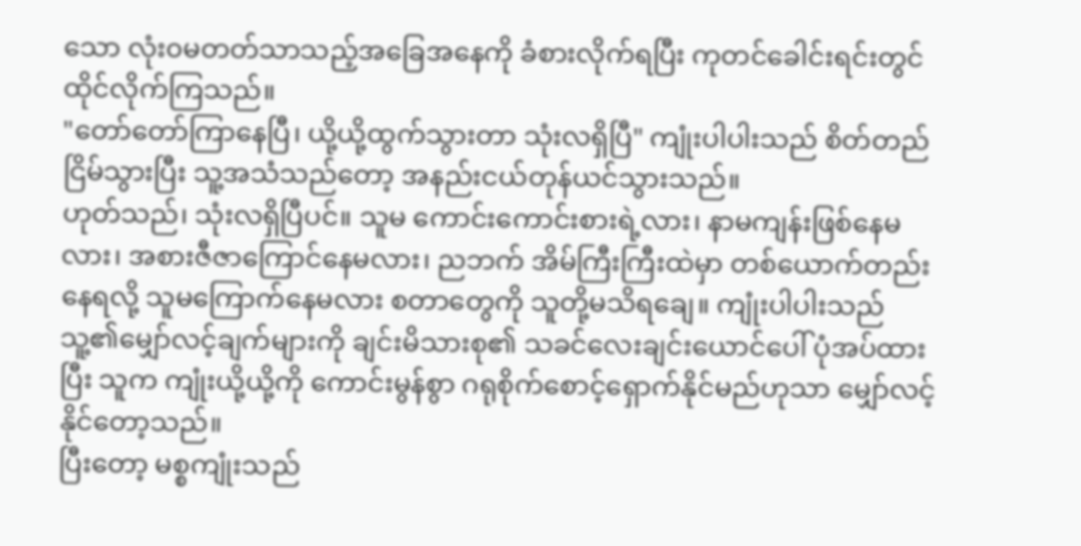သော လုံး၀မတတ်သာသည့်အခြေအနေကို ခံစားလိုက်ရပြီး ကုတင်ခေါင်းရင်းတွင် ထိုင်လိုက်ကြသည်။
"တော်တော်ကြာနေပြီ၊ ယို့ယို့ထွက်သွားတာ သုံးလရှိပြီ" ကျုံးပါပါးသည် စိတ်တည်ငြိမ်သွားပြီး သူ့အသံသည်တော့ အနည်းငယ်တုန်ယင်သွားသည်။
ဟုတ်သည်၊ သုံးလရှိပြီပင်။ သူမ ကောင်းကောင်းစားရဲ့လား၊ နာမကျန်းဖြစ်နေမလား၊ အစားဇီဇာကြောင်နေမလား၊ ညဘက် အိမ်ကြီးကြီးထဲမှာ တစ်ယောက်တည်းနေရလို့ သူမကြောက်နေမလား စတာတွေကို သူတို့မသိရချေ။ ကျုံးပါပါးသည် သူ့၏မျှော်လင့်ချက်များကို ချင်းမိသားစု၏ သခင်လေးချင်းယောင်ပေါ် ပုံအပ်ထားပြီး သူက ကျုံးယို့ယို့ကို ကောင်းမွန်စွာ ဂရုစိုက်စောင့်ရှောက်နိုင်မည်ဟုသာ မျှော်လင့်နိုင်တော့သည်။
ပြီးတော့ မစ္စကျုံးသည်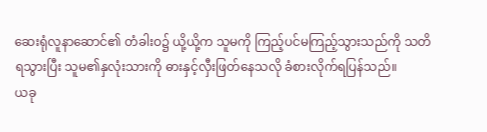ဆေးရုံလူနာဆောင်၏ တံခါးဝ၌ ယို့ယို့က သူမကို ကြည့်ပင်မကြည့်သွားသည်ကို သတိရသွားပြီး သူမ၏နှလုံးသားကို ဓားနှင့်လှီးဖြတ်နေသလို ခံစားလိုက်ရပြန်သည်။
ယခု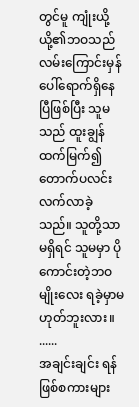တွင်မူ ကျုံးယို့ယို့၏ဘဝသည် လမ်းကြောင်းမှန်ပေါ်ရောက်ရှိနေပြီဖြစ်ပြီး သူမသည် ထူးချွန်ထက်မြက်၍ တောက်ပလင်းလက်လာခဲ့သည်။ သူတို့သာမရှိရင် သူမမှာ ပိုကောင်းတဲ့ဘဝမျိုးလေး ရခဲ့မှာမဟုတ်ဘူးလား။
......
အချင်းချင်း ရန်ဖြစ်စကားများ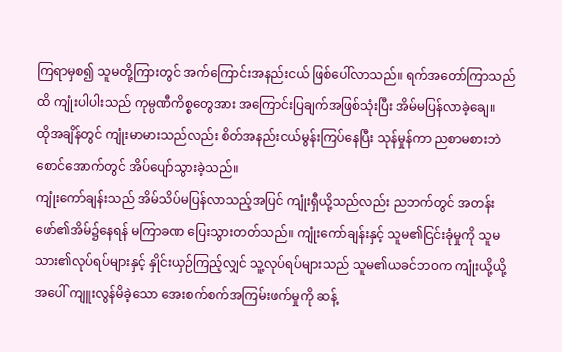ကြရာမှစ၍ သူမတို့ကြားတွင် အက်ကြောင်းအနည်းငယ် ဖြစ်ပေါ်လာသည်။ ရက်အတော်ကြာသည်ထိ ကျုံးပါပါးသည် ကုမ္ပဏီကိစ္စတွေအား အကြောင်းပြချက်အဖြစ်သုံးပြီး အိမ်မပြန်လာခဲ့ချေ။
ထိုအချိန်တွင် ကျုံးမာမားသည်လည်း စိတ်အနည်းငယ်မွန်းကြပ်နေပြီး သုန်မှုန်ကာ ညစာမစားဘဲ စောင်အောက်တွင် အိပ်ပျော်သွားခဲ့သည်။
ကျုံးကော်ချန်းသည် အိမ်သိပ်မပြန်လာသည့်အပြင် ကျုံးရှီယို့သည်လည်း ညဘက်တွင် အတန်းဖော်၏အိမ်၌နေရန် မကြာခဏ ပြေးသွားတတ်သည်။ ကျုံးကော်ချန်းနှင့် သူမ၏ငြင်းခုံမှုကို သူမသား၏လုပ်ရပ်များနှင့် နှိုင်းယှဉ်ကြည့်လျှင် သူ့လုပ်ရပ်များသည် သူမ၏ယခင်ဘဝက ကျုံးယို့ယို့အပေါ် ကျူးလွန်မိခဲ့သော အေးစက်စက်အကြမ်းဖက်မှုကို ဆန့်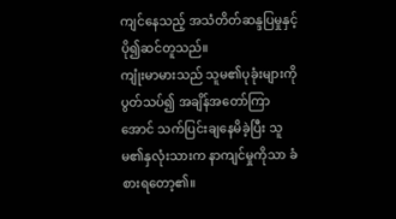ကျင်နေသည့် အသံတိတ်ဆန္ဒပြမှုနှင့် ပို၍ဆင်တူသည်။
ကျုံးမာမားသည် သူမ၏ပုခုံးများကိုပွတ်သပ်၍ အချိန်အတော်ကြာအောင် သက်ပြင်းချနေမိခဲ့ပြီး သူမ၏နှလုံးသားက နာကျင်မှုကိုသာ ခံစားရတော့၏။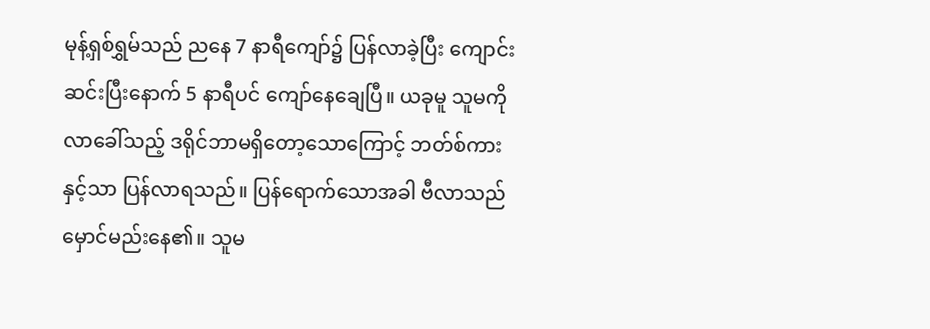မုန့်ရှစ်ရွှမ်သည် ညနေ 7 နာရီကျော်၌ ပြန်လာခဲ့ပြီး ကျောင်းဆင်းပြီးနောက် 5 နာရီပင် ကျော်နေချေပြီ။ ယခုမူ သူမကို လာခေါ်သည့် ဒရိုင်ဘာမရှိတော့သောကြောင့် ဘတ်စ်ကားနှင့်သာ ပြန်လာရသည်။ ပြန်ရောက်သောအခါ ဗီလာသည် မှောင်မည်းနေ၏။ သူမ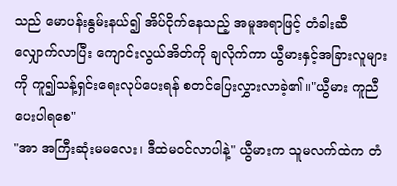သည် မောပန်းနွမ်းနယ်၍ အိပ်ငိုက်နေသည့် အမူအရာဖြင့် တံခါးဆီ လျှောက်လာပြီး ကျောင်းလွယ်အိတ်ကို ချလိုက်ကာ ယွီမားနှင့်အခြားလူများကို ကူ၍သန့်ရှင်းရေးလုပ်ပေးရန် စတင်ပြေးလွှားလာခဲ့၏။"ယွီမား ကူညီပေးပါရစေ"
"အာ အကြီးဆုံးမမလေး၊ ဒီထဲမ၀င်လာပါနဲ့" ယွီမားက သူမလက်ထဲက တံ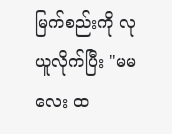မြက်စည်းကို လုယူလိုက်ပြီး "မမလေး ထ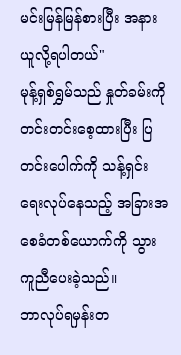မင်းမြန်မြန်စားပြီး အနားယူလို့ရပါတယ်"
မုန့်ရှစ်ရွှမ်သည် နှုတ်ခမ်းကိုတင်းတင်းစေ့ထားပြီး ပြတင်းပေါက်ကို သန့်ရှင်းရေးလုပ်နေသည့် အခြားအစေခံတစ်ယောက်ကို သွားကူညီပေးခဲ့သည်။
ဘာလုပ်ရမှန်းတ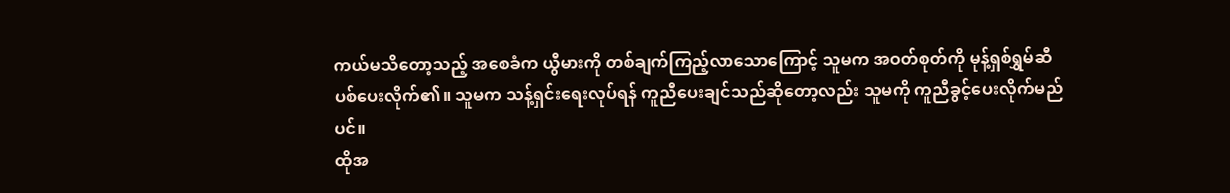ကယ်မသိတော့သည့် အစေခံက ယွီမားကို တစ်ချက်ကြည့်လာသောကြောင့် သူမက အဝတ်စုတ်ကို မုန့်ရှစ်ရွှမ်ဆီ ပစ်ပေးလိုက်၏။ သူမက သန့်ရှင်းရေးလုပ်ရန် ကူညီပေးချင်သည်ဆိုတော့လည်း သူမကို ကူညီခွင့်ပေးလိုက်မည်ပင်။
ထိုအ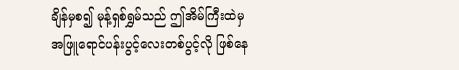ချိန်မှစ၍ မုန့်ရှစ်ရွှမ်သည် ဤအိမ်ကြီးထဲမှ အဖြူရောင်ပန်းပွင့်လေးတစ်ပွင့်လို ဖြစ်နေ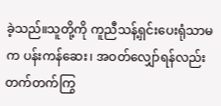ခဲ့သည်။သူတို့ကို ကူညီသန့်ရှင်းပေးရုံသာမက ပန်းကန်ဆေး၊ အဝတ်လျှော်ရန်လည်း တက်တက်ကြွ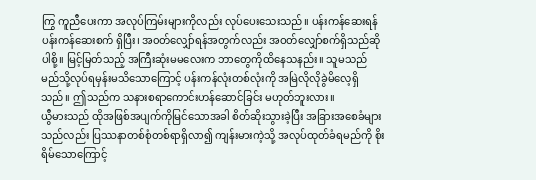ကြွ ကူညီပေးကာ အလုပ်ကြမ်းများကိုလည်း လုပ်ပေးသေးသည်။ ပန်းကန်ဆေးရန် ပန်းကန်ဆေးစက် ရှိပြီး၊ အ၀တ်လျှော်ရန်အတွက်လည်း အဝတ်လျှော်စက်ရှိသည်ဆိုပါစို့။ မြင့်မြတ်သည့် အကြီးဆုံးမမလေးက ဘာတွေကိုထိနေသနည်း။ သူမသည် မည်သို့လုပ်ရမှန်းမသိသောကြောင့် ပန်းကန်လုံးတစ်လုံးကို အမြဲလိုလိုခွဲမိလေ့ရှိသည်။ ဤသည်က သနားစရာကောင်းဟန်ဆောင်ခြင်း မဟုတ်ဘူးလား။
ယွီမားသည် ထိုအဖြစ်အပျက်ကိုမြင်သောအခါ စိတ်ဆိုးသွားခဲ့ပြီး အခြားအစေခံများသည်လည်း ပြဿနာတစ်စုံတစ်ရာရှိလာ၍ ကျန်းမားကဲ့သို့ အလုပ်ထုတ်ခံရမည်ကို စိုးရိမ်သောကြောင့်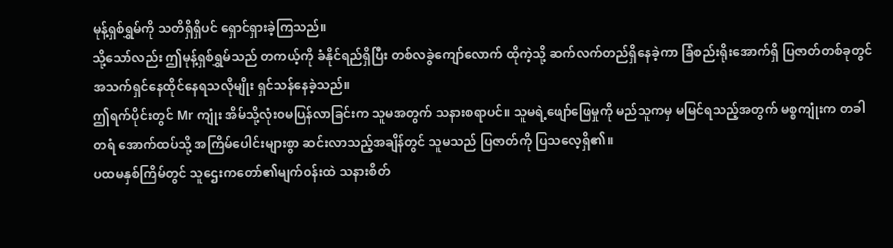မုန့်ရှစ်ရွှမ်ကို သတိရှိရှိပင် ရှောင်ရှားခဲ့ကြသည်။
သို့သော်လည်း ဤမုန့်ရှစ်ရွှမ်သည် တကယ့်ကို ခံနိုင်ရည်ရှိပြီး တစ်လခွဲကျော်လောက် ထိုကဲ့သို့ ဆက်လက်တည်ရှိနေခဲ့ကာ ခြံစည်းရိုးအောက်ရှိ ပြဇာတ်တစ်ခုတွင် အသက်ရှင်နေထိုင်နေရသလိုမျိုး ရှင်သန်နေခဲ့သည်။
ဤရက်ပိုင်းတွင် Mr ကျုံး အိမ်သို့လုံး၀မပြန်လာခြင်းက သူမအတွက် သနားစရာပင်။ သူမရဲ့ဖျော်ဖြေမှုကို မည်သူကမှ မမြင်ရသည့်အတွက် မစ္စကျုံးက တခါတရံ အောက်ထပ်သို့ အကြိမ်ပေါင်းများစွာ ဆင်းလာသည့်အချိန်တွင် သူမသည် ပြဇာတ်ကို ပြသလေ့ရှိ၏။
ပထမနှစ်ကြိမ်တွင် သူဌေးကတော်၏မျက်၀န်းထဲ သနားစိတ်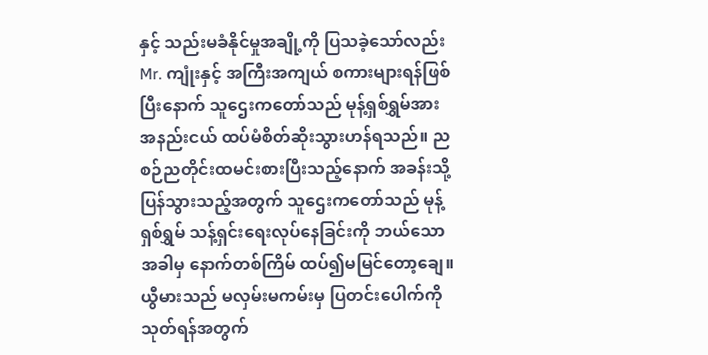နှင့် သည်းမခံနိုင်မှုအချို့ကို ပြသခဲ့သော်လည်း Mr. ကျုံးနှင့် အကြီးအကျယ် စကားများရန်ဖြစ်ပြီးနောက် သူဌေးကတော်သည် မုန့်ရှစ်ရွှမ်အား အနည်းငယ် ထပ်မံစိတ်ဆိုးသွားဟန်ရသည်။ ညစဉ်ညတိုင်းထမင်းစားပြီးသည့်နောက် အခန်းသို့ပြန်သွားသည့်အတွက် သူဌေးကတော်သည် မုန့်ရှစ်ရွှမ် သန့်ရှင်းရေးလုပ်နေခြင်းကို ဘယ်သောအခါမှ နောက်တစ်ကြိမ် ထပ်၍မမြင်တော့ချေ။
ယွီမားသည် မလှမ်းမကမ်းမှ ပြတင်းပေါက်ကို သုတ်ရန်အတွက်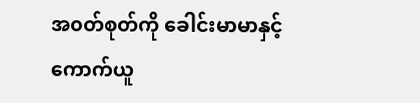အ၀တ်စုတ်ကို ခေါင်းမာမာနှင့် ကောက်ယူ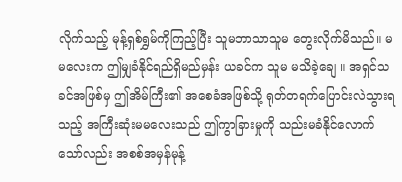လိုက်သည့် မုန့်ရှစ်ရွှမ်ကိုကြည့်ပြီး သူမဘာသာသူမ တွေးလိုက်မိသည်။ မမလေးက ဤမျှခံနိုင်ရည်ရှိမည်မှန်း ယခင်က သူမ မသိခဲ့ချေ ။ အရှင်သခင်အဖြစ်မှ ဤအိမ်ကြီး၏ အစေခံအဖြစ်သို့ ရုတ်တရက်ပြောင်းလဲသွားရသည့် အကြီးဆုံးမမလေးသည် ဤကွာခြားမှုကို သည်းမခံနိုင်လောက်သော်လည်း အစစ်အမှန်မုန့်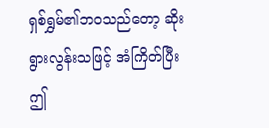ရှစ်ရွှမ်၏ဘဝသည်တော့ ဆိုးရွားလွန်းသဖြင့် အံကြိတ်ပြီး ဤ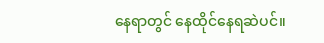နေရာတွင် နေထိုင်နေရဆဲပင်။